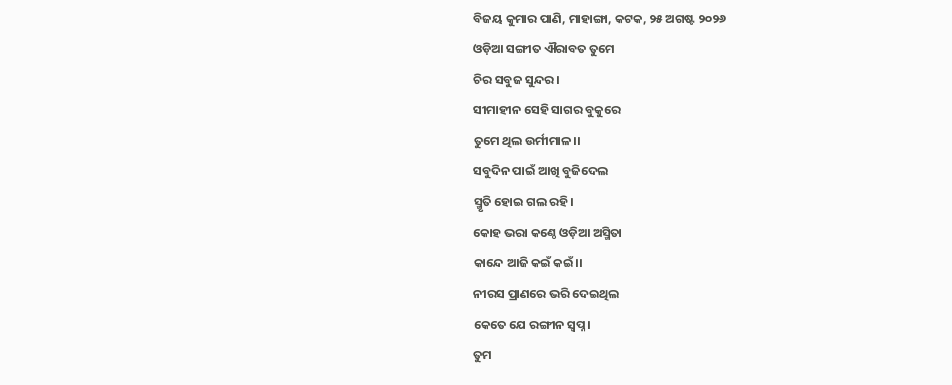ବିଜୟ କୁମାର ପାଣି, ମାହାଙ୍ଗା, କଟକ, ୨୫ ଅଗଷ୍ଟ ୨୦୨୬
ଓଡ଼ିଆ ସଙ୍ଗୀତ ଐରାବତ ତୁମେ
ଚିର ସବୁଜ ସୁନ୍ଦର।
ସୀମାହୀନ ସେହି ସାଗର ବୁକୁରେ
ତୁମେ ଥିଲ ଉର୍ମୀମାଳ।।
ସବୁଦିନ ପାଇଁ ଆଖି ବୁଜିଦେଲ
ସ୍ମୃତି ହୋଇ ଗଲ ରହି।
କୋହ ଭରା କଣ୍ଠେ ଓଡ଼ିଆ ଅସ୍ମିତା
କାନ୍ଦେ ଆଜି କଇଁ କଇଁ।।
ନୀରସ ପ୍ରାଣରେ ଭରି ଦେଇଥିଲ
କେତେ ଯେ ରଙ୍ଗୀନ ସ୍ଵପ୍ନ।
ତୁମ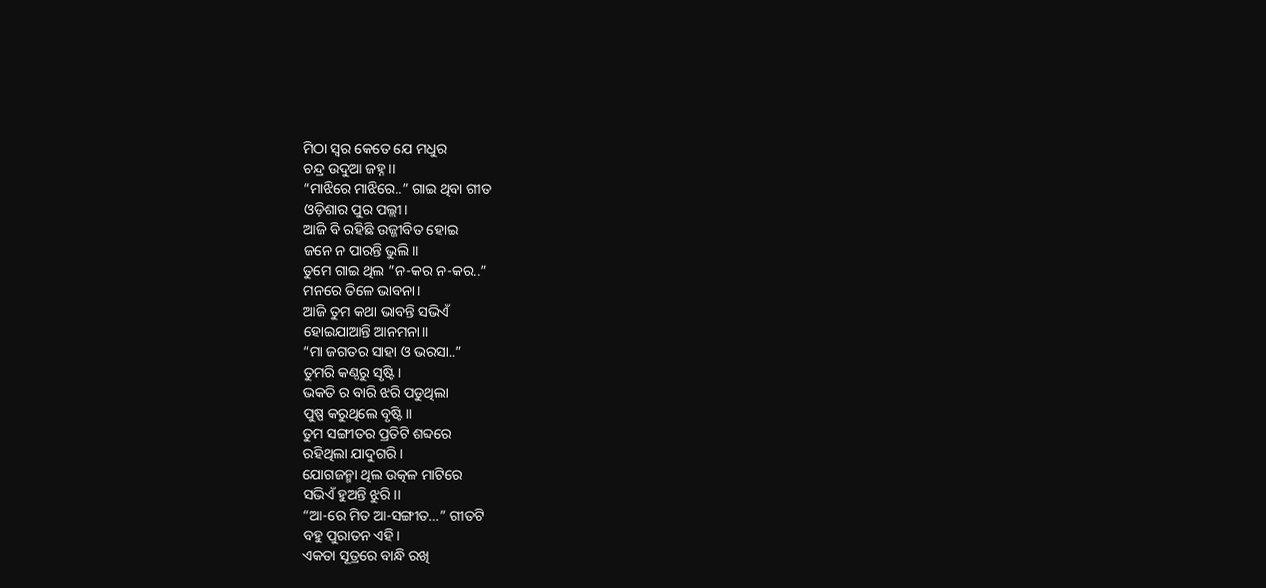ମିଠା ସ୍ୱର କେତେ ଯେ ମଧୁର
ଚନ୍ଦ୍ର ଉଦୁଆ ଜହ୍ନ।।
“ମାଝିରେ ମାଝିରେ..” ଗାଇ ଥିବା ଗୀତ
ଓଡ଼ିଶାର ପୁର ପଲ୍ଲୀ।
ଆଜି ବି ରହିଛି ଉଜ୍ଜୀବିତ ହୋଇ
ଜନେ ନ ପାରନ୍ତି ଭୁଲି।।
ତୁମେ ଗାଇ ଥିଲ ”ନ-କର ନ-କର..”
ମନରେ ତିଳେ ଭାବନା।
ଆଜି ତୁମ କଥା ଭାବନ୍ତି ସଭିଏଁ
ହୋଇଯାଆନ୍ତି ଆନମନା।।
“ମା ଜଗତର ସାହା ଓ ଭରସା..”
ତୁମରି କଣ୍ଠରୁ ସୃଷ୍ଟି।
ଭକତି ର ବାରି ଝରି ପଡୁଥିଲା
ପୁଷ୍ପ କରୁଥିଲେ ବୃଷ୍ଟି।।
ତୁମ ସଙ୍ଗୀତର ପ୍ରତିଟି ଶବ୍ଦରେ
ରହିଥିଲା ଯାଦୁଗରି।
ଯୋଗଜନ୍ମା ଥିଲ ଉତ୍କଳ ମାଟିରେ
ସଭିଏଁ ହୁଅନ୍ତି ଝୁରି।।
“ଆ-ରେ ମିତ ଆ-ସଙ୍ଗୀତ…” ଗୀତଟି
ବହୁ ପୁରାତନ ଏହି।
ଏକତା ସୂତ୍ରରେ ବାନ୍ଧି ରଖି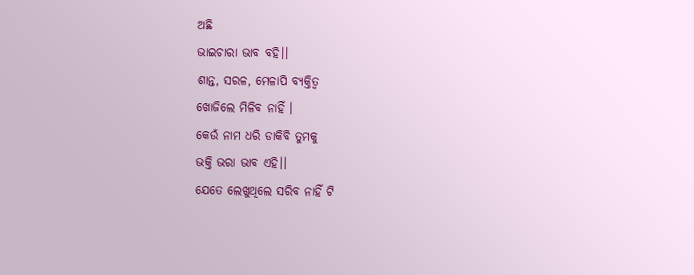ଅଛି
ଭାଇଚାରା ଭାବ ବହି।।
ଶାନ୍ତ, ସରଳ, ମେଳାପି ବ୍ୟକ୍ତିତ୍ଵ
ଖୋଜିଲେ ମିଳିବ ନାହିଁ ।
କେଉଁ ନାମ ଧରି ଡାକିବି ତୁମକୁ
ଭକ୍ତି ଭରା ଭାବ ଏହି।।
ଯେତେ ଲେଖୁଥିଲେ ସରିବ ନାହିଁ ଟି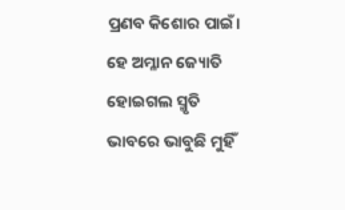ପ୍ରଣବ କିଶୋର ପାଇଁ।
ହେ ଅମ୍ଳାନ ଜ୍ୟୋତି ହୋଇଗଲ ସ୍ମୃତି
ଭାବରେ ଭାବୁଛି ମୁହିଁ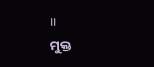।।
ମୁକ୍ତ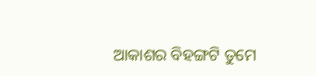ଆକାଶର ବିହଙ୍ଗଟି ତୁମେ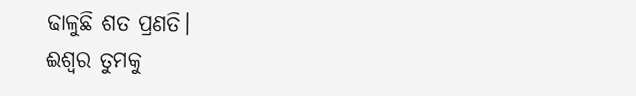ଢାଳୁଛି ଶତ ପ୍ରଣତି।
ଈଶ୍ୱର ତୁମକୁ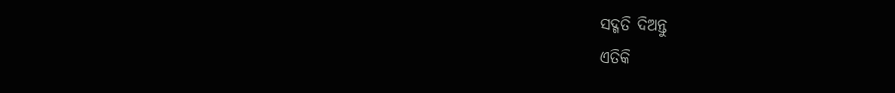ସଦ୍ଗତି ଦିଅନ୍ତୁ
ଏତିକି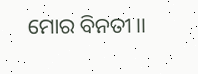ମୋର ବିନତୀ।।